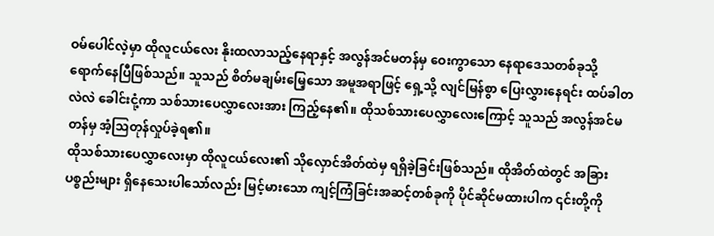ဝမ်ပေါင်လဲ့မှာ ထိုလူငယ်လေး နိုးထလာသည့်နေရာနှင့် အလွန်အင်မတန်မှ ဝေးကွာသော နေရာဒေသတစ်ခုသို့ ရောက်နေပြီဖြစ်သည်။ သူသည် စိတ်မချမ်းမြေ့သော အမူအရာဖြင့် ရှေ့သို့ လျင်မြန်စွာ ပြေးလွှားနေရင်း ထပ်ခါတလဲလဲ ခေါင်းငုံ့ကာ သစ်သားပေလွှာလေးအား ကြည့်နေ၏။ ထိုသစ်သားပေလွှာလေးကြောင့် သူသည် အလွန်အင်မတန်မှ အံ့ဩတုန်လှုပ်ခဲ့ရ၏။
ထိုသစ်သားပေလွှာလေးမှာ ထိုလူငယ်လေး၏ သိုလှောင်အိတ်ထဲမှ ရရှိခဲ့ခြင်းဖြစ်သည်။ ထိုအိတ်ထဲတွင် အခြားပစ္စည်းများ ရှိနေသေးပါသော်လည်း မြင့်မားသော ကျင့်ကြံခြင်းအဆင့်တစ်ခုကို ပိုင်ဆိုင်မထားပါက ၎င်းတို့ကို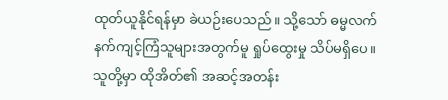ထုတ်ယူနိုင်ရန်မှာ ခဲယဉ်းပေသည်။ သို့သော် ဓမ္မလက်နက်ကျင့်ကြံသူများအတွက်မူ ရှုပ်ထွေးမှု သိပ်မရှိပေ။ သူတို့မှာ ထိုအိတ်၏ အဆင့်အတန်း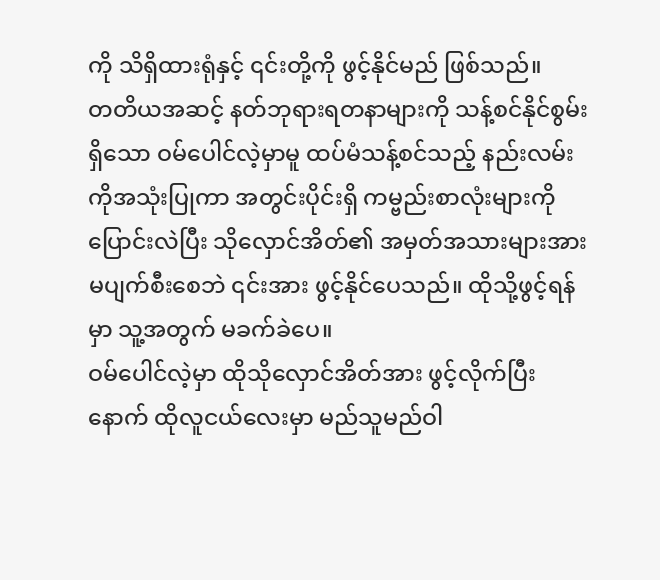ကို သိရှိထားရုံနှင့် ၎င်းတို့ကို ဖွင့်နိုင်မည် ဖြစ်သည်။
တတိယအဆင့် နတ်ဘုရားရတနာများကို သန့်စင်နိုင်စွမ်းရှိသော ဝမ်ပေါင်လဲ့မှာမူ ထပ်မံသန့်စင်သည့် နည်းလမ်းကိုအသုံးပြုကာ အတွင်းပိုင်းရှိ ကမ္ဗည်းစာလုံးများကို ပြောင်းလဲပြီး သိုလှောင်အိတ်၏ အမှတ်အသားများအား မပျက်စီးစေဘဲ ၎င်းအား ဖွင့်နိုင်ပေသည်။ ထိုသို့ဖွင့်ရန်မှာ သူ့အတွက် မခက်ခဲပေ။
ဝမ်ပေါင်လဲ့မှာ ထိုသိုလှောင်အိတ်အား ဖွင့်လိုက်ပြီးနောက် ထိုလူငယ်လေးမှာ မည်သူမည်ဝါ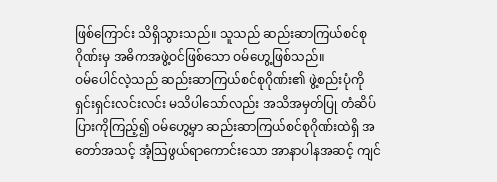ဖြစ်ကြောင်း သိရှိသွားသည်။ သူသည် ဆည်းဆာကြယ်စင်စုဂိုဏ်းမှ အဓိကအဖွဲ့ဝင်ဖြစ်သော ဝမ်ဟွေ့ဖြစ်သည်။
ဝမ်ပေါင်လဲ့သည် ဆည်းဆာကြယ်စင်စုဂိုဏ်း၏ ဖွဲ့စည်းပုံကို ရှင်းရှင်းလင်းလင်း မသိပါသော်လည်း အသိအမှတ်ပြု တံဆိပ်ပြားကိုကြည့်၍ ဝမ်ဟွေ့မှာ ဆည်းဆာကြယ်စင်စုဂိုဏ်းထဲရှိ အတော်အသင့် အံ့သြဖွယ်ရာကောင်းသော အာနာပါနအဆင့် ကျင်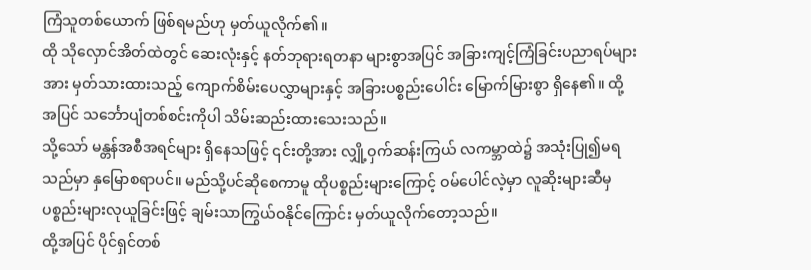ကြံသူတစ်ယောက် ဖြစ်ရမည်ဟု မှတ်ယူလိုက်၏။
ထို သိုလှောင်အိတ်ထဲတွင် ဆေးလုံးနှင့် နတ်ဘုရားရတနာ များစွာအပြင် အခြားကျင့်ကြံခြင်းပညာရပ်များအား မှတ်သားထားသည့် ကျောက်စိမ်းပေလွှာများနှင့် အခြားပစ္စည်းပေါင်း မြောက်မြားစွာ ရှိနေ၏။ ထို့အပြင် သင်္ဘောပျံတစ်စင်းကိုပါ သိမ်းဆည်းထားသေးသည်။
သို့သော် မန္တန်အစီအရင်များ ရှိနေသဖြင့် ၎င်းတို့အား လျှို့ဝှက်ဆန်းကြယ် လကမ္ဘာထဲ၌ အသုံးပြု၍မရသည်မှာ နှမြောစရာပင်။ မည်သို့ပင်ဆိုစေကာမူ ထိုပစ္စည်းများကြောင့် ဝမ်ပေါင်လဲ့မှာ လူဆိုးများဆီမှ ပစ္စည်းများလုယူခြင်းဖြင့် ချမ်းသာကြွယ်ဝနိုင်ကြောင်း မှတ်ယူလိုက်တော့သည်။
ထို့အပြင် ပိုင်ရှင်တစ်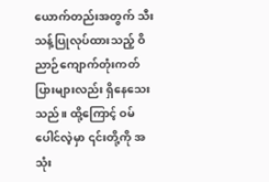ယောက်တည်းအတွက် သီးသန့်ပြုလုပ်ထားသည့် ဝိညာဉ်ကျောက်တုံးကတ်ပြားများလည်း ရှိနေသေးသည်။ ထို့ကြောင့် ဝမ်ပေါင်လဲ့မှာ ၎င်းတို့ကို အသုံး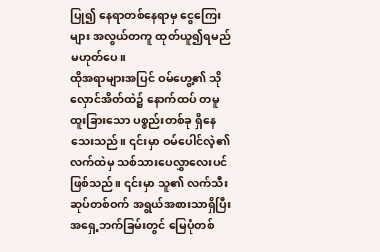ပြု၍ နေရာတစ်နေရာမှ ငွေကြေးများ အလွယ်တကူ ထုတ်ယူ၍ရမည် မဟုတ်ပေ။
ထိုအရာများအပြင် ဝမ်ဟွေ့၏ သိုလှောင်အိတ်ထဲ၌ နောက်ထပ် တမူထူးခြားသော ပစ္စည်းတစ်ခု ရှိနေသေးသည်။ ၎င်းမှာ ဝမ်ပေါင်လဲ့၏ လက်ထဲမှ သစ်သားပေလွှာလေးပင် ဖြစ်သည်။ ၎င်းမှာ သူ၏ လက်သီးဆုပ်တစ်ဝက် အရွယ်အစားသာရှိပြီး အရှေ့ဘက်ခြမ်းတွင် မြေပုံတစ်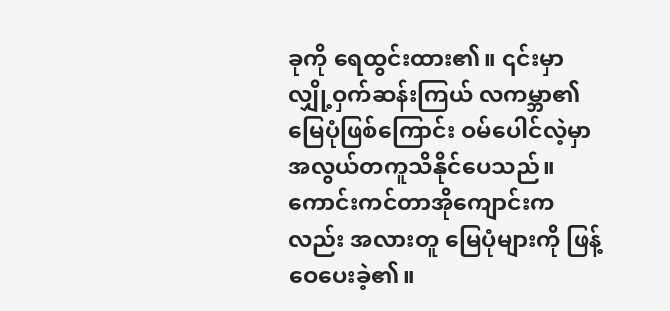ခုကို ရေထွင်းထား၏။ ၎င်းမှာ လျှို့ဝှက်ဆန်းကြယ် လကမ္ဘာ၏ မြေပုံဖြစ်ကြောင်း ဝမ်ပေါင်လဲ့မှာ အလွယ်တကူသိနိုင်ပေသည်။
ကောင်းကင်တာအိုကျောင်းကလည်း အလားတူ မြေပုံများကို ဖြန့်ဝေပေးခဲ့၏။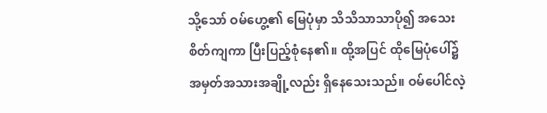သို့သော် ဝမ်ဟွေ့၏ မြေပုံမှာ သိသိသာသာပို၍ အသေးစိတ်ကျကာ ပြီးပြည့်စုံနေ၏။ ထို့အပြင် ထိုမြေပုံပေါ်၌ အမှတ်အသားအချို့လည်း ရှိနေသေးသည်။ ဝမ်ပေါင်လဲ့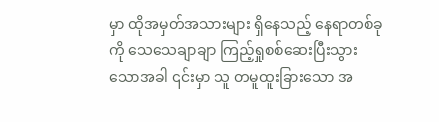မှာ ထိုအမှတ်အသားများ ရှိနေသည့် နေရာတစ်ခုကို သေသေချာချာ ကြည့်ရှုစစ်ဆေးပြီးသွားသောအခါ ၎င်းမှာ သူ တမူထူးခြားသော အ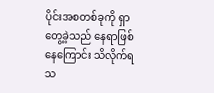ပိုင်းအစတစ်ခုကို ရှာတွေ့ခဲ့သည် နေရာဖြစ်နေကြောင်း သိလိုက်ရသ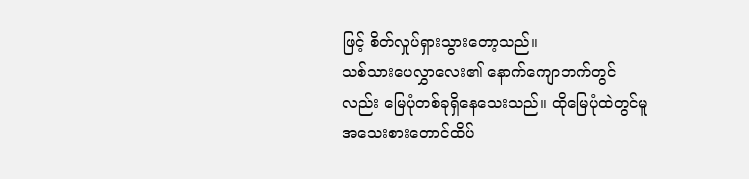ဖြင့် စိတ်လှုပ်ရှားသွားတော့သည်။
သစ်သားပေလွှာလေး၏ နောက်ကျောဘက်တွင်လည်း မြေပုံတစ်ခုရှိနေသေးသည်။ ထိုမြေပုံထဲတွင်မူ အသေးစားတောင်ထိပ်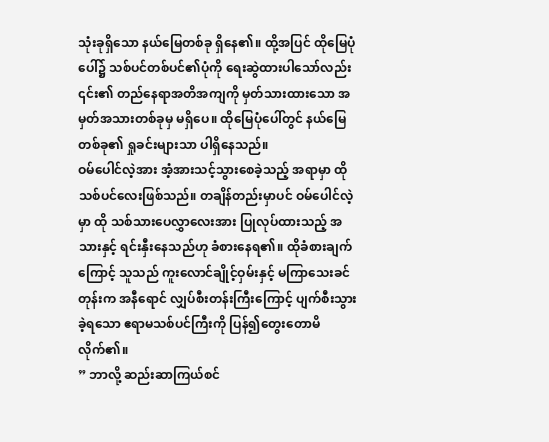သုံးခုရှိသော နယ်မြေတစ်ခု ရှိနေ၏။ ထို့အပြင် ထိုမြေပုံပေါ်၌ သစ်ပင်တစ်ပင်၏ပုံကို ရေးဆွဲထားပါသော်လည်း ၎င်း၏ တည်နေရာအတိအကျကို မှတ်သားထားသော အမှတ်အသားတစ်ခုမှ မရှိပေ။ ထိုမြေပုံပေါ်တွင် နယ်မြေတစ်ခု၏ ရှုခင်းများသာ ပါရှိနေသည်။
ဝမ်ပေါင်လဲ့အား အံ့အားသင့်သွားစေခဲ့သည့် အရာမှာ ထိုသစ်ပင်လေးဖြစ်သည်။ တချိန်တည်းမှာပင် ဝမ်ပေါင်လဲ့မှာ ထို သစ်သားပေလွှာလေးအား ပြုလုပ်ထားသည့် အသားနှင့် ရင်းနှီးနေသည်ဟု ခံစားနေရ၏။ ထိုခံစားချက်ကြောင့် သူသည် ကူးလောင်ချိုင့်ဝှမ်းနှင့် မကြာသေးခင်တုန်းက အနီရောင် လျှပ်စီးတန်းကြီးကြောင့် ပျက်စီးသွားခဲ့ရသော ဧရာမသစ်ပင်ကြီးကို ပြန်၍တွေးတောမိလိုက်၏။
” ဘာလို့ ဆည်းဆာကြယ်စင်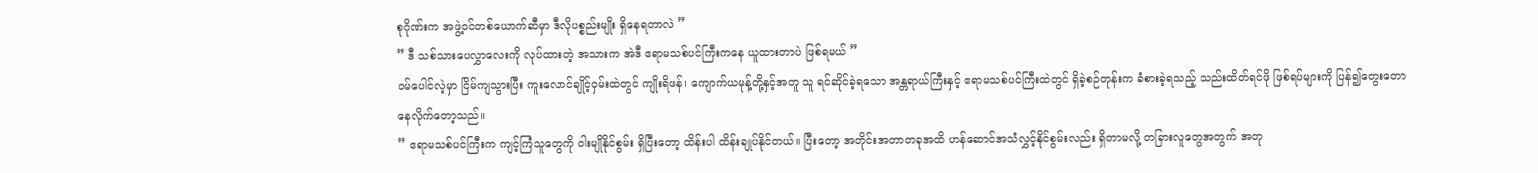စုဂိုဏ်းက အဖွဲ့ဝင်တစ်ယောက်ဆီမှာ ဒီလိုပစ္စည်းမျိုး ရှိနေရတာလဲ ”
” ဒီ သစ်သားပေလွှာလေးကို လုပ်ထားတဲ့ အသားက အဲဒီ ဧရာမသစ်ပင်ကြီးကနေ ယူထားတာပဲ ဖြစ်ရမယ် ”
ဝမ်ပေါင်လဲ့မှာ ငြိမ်ကျသွားပြီး ကူးလောင်ချိုင့်ဝှမ်းထဲတွင် ကျိုးရိဖန်၊ ကျောက်ယမုန့်တို့နှင့်အတူ သူ ရင်ဆိုင်ခဲ့ရသော အန္တရာယ်ကြီးနှင့် ဧရာမသစ်ပင်ကြီးထဲတွင် ရှိခဲ့စဉ်တုန်းက ခံစားခဲ့ရသည့် သည်းထိတ်ရင်ဖို ဖြစ်ရပ်များကို ပြန်၍တွေးတောနေလိုက်တော့သည်။
” ဧရာမသစ်ပင်ကြီးက ကျင့်ကြံသူတွေကို ဝါးမျိုနိုင်စွမ်း ရှိပြီးတော့ ထိန်းပါ ထိန်းချုပ်နိုင်တယ်။ ပြီးတော့ အတိုင်းအတာတခုအထိ ဟန်ဆောင်အသံလွှင့်နိုင်စွမ်းလည်း ရှိတာမလို့ တခြားလူတွေအတွက် အတု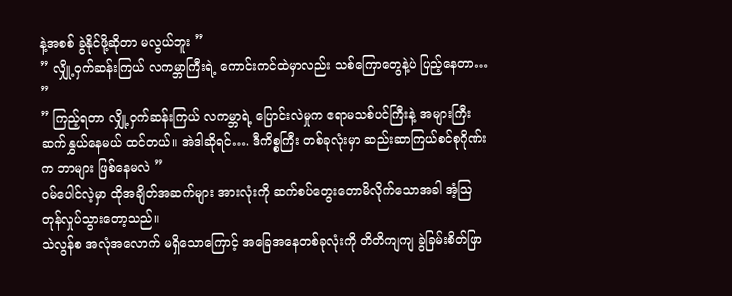နဲ့အစစ် ခွဲနိုင်ဖို့ဆိုတာ မလွယ်ဘူး ”
” လျှို့ဝှက်ဆန်းကြယ် လကမ္ဘာကြီးရဲ့ ကောင်းကင်ထဲမှာလည်း သစ်ကြောတွေနဲ့ပဲ ပြည့်နေတာ… ”
” ကြည့်ရတာ လျှို့ဝှက်ဆန်းကြယ် လကမ္ဘာရဲ့ ပြောင်းလဲမှုက ဧရာမသစ်ပင်ကြီးနဲ့ အများကြီး ဆက်နွှယ်နေမယ် ထင်တယ်။ အဲဒါဆိုရင်…. ဒီကိစ္စကြီး တစ်ခုလုံးမှာ ဆည်းဆာကြယ်စင်စုဂိုဏ်းက ဘာများ ဖြစ်နေမလဲ ”
ဝမ်ပေါင်လဲ့မှာ ထိုအချိတ်အဆက်များ အားလုံးကို ဆက်စပ်တွေးတောမိလိုက်သောအခါ အံ့ဩတုန်လှုပ်သွားတော့သည်။
သဲလွန်စ အလုံအလောက် မရှိသောကြောင့် အခြေအနေတစ်ခုလုံးကို တိတိကျကျ ခွဲခြမ်းစိတ်ဖြာ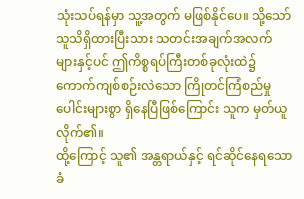သုံးသပ်ရန်မှာ သူ့အတွက် မဖြစ်နိုင်ပေ။ သို့သော် သူသိရှိထားပြီးသား သတင်းအချက်အလက်များနှင့်ပင် ဤကိစ္စရပ်ကြီးတစ်ခုလုံးထဲ၌ ကောက်ကျစ်စဉ်းလဲသော ကြိုတင်ကြံစည်မှုပေါင်းများစွာ ရှိနေပြီဖြစ်ကြောင်း သူက မှတ်ယူလိုက်၏။
ထို့ကြောင့် သူ၏ အန္တရာယ်နှင့် ရင်ဆိုင်နေရသော ခံ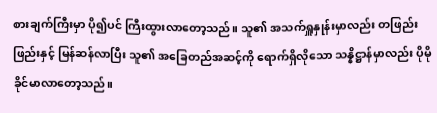စားချက်ကြီးမှာ ပို၍ပင် ကြီးထွားလာတော့သည်။ သူ၏ အသက်ရှူနှုန်းမှာလည်း တဖြည်းဖြည်းနှင့် မြန်ဆန်လာပြီး သူ၏ အခြေတည်အဆင့်ကို ရောက်ရှိလိုသော သန္နိဋ္ဌာန်မှာလည်း ပိုမို ခိုင်မာလာတော့သည်။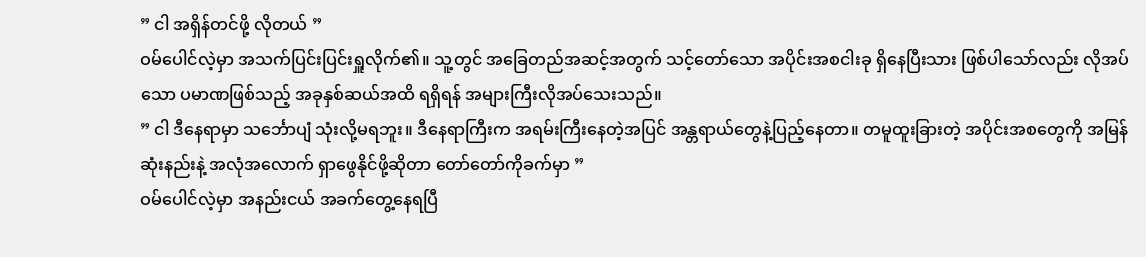” ငါ အရှိန်တင်ဖို့ လိုတယ် ”
ဝမ်ပေါင်လဲ့မှာ အသက်ပြင်းပြင်းရှူလိုက်၏။ သူ့တွင် အခြေတည်အဆင့်အတွက် သင့်တော်သော အပိုင်းအစငါးခု ရှိနေပြီးသား ဖြစ်ပါသော်လည်း လိုအပ်သော ပမာဏဖြစ်သည့် အခုနှစ်ဆယ်အထိ ရရှိရန် အများကြီးလိုအပ်သေးသည်။
” ငါ ဒီနေရာမှာ သင်္ဘောပျံ သုံးလို့မရဘူး။ ဒီနေရာကြီးက အရမ်းကြီးနေတဲ့အပြင် အန္တရာယ်တွေနဲ့ပြည့်နေတာ။ တမူထူးခြားတဲ့ အပိုင်းအစတွေကို အမြန်ဆုံးနည်းနဲ့ အလုံအလောက် ရှာဖွေနိုင်ဖို့ဆိုတာ တော်တော်ကိုခက်မှာ ”
ဝမ်ပေါင်လဲ့မှာ အနည်းငယ် အခက်တွေ့နေရပြီ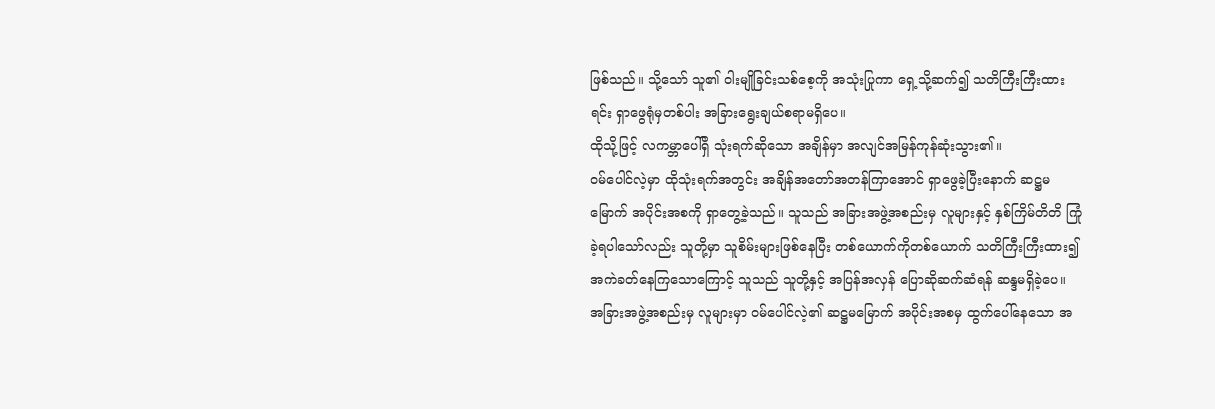ဖြစ်သည်။ သို့သော် သူ၏ ဝါးမျိုခြင်းသစ်စေ့ကို အသုံးပြုကာ ရှေ့သို့ဆက်၍ သတိကြီးကြီးထားရင်း ရှာဖွေရုံမှတစ်ပါး အခြားရွေးချယ်စရာမရှိပေ။
ထိုသို့ဖြင့် လကမ္ဘာပေါ်ရှိ သုံးရက်ဆိုသော အချိန်မှာ အလျင်အမြန်ကုန်ဆုံးသွား၏။
ဝမ်ပေါင်လဲ့မှာ ထိုသုံးရက်အတွင်း အချိန်အတော်အတန်ကြာအောင် ရှာဖွေခဲ့ပြီးနောက် ဆဋ္ဌမမြောက် အပိုင်းအစကို ရှာတွေ့ခဲ့သည်။ သူသည် အခြားအဖွဲ့အစည်းမှ လူများနှင့် နှစ်ကြိမ်တိတိ ကြုံခဲ့ရပါသော်လည်း သူတို့မှာ သူစိမ်းများဖြစ်နေပြီး တစ်ယောက်ကိုတစ်ယောက် သတိကြီးကြီးထား၍ အကဲခတ်နေကြသောကြောင့် သူသည် သူတို့နှင့် အပြန်အလှန် ပြောဆိုဆက်ဆံရန် ဆန္ဒမရှိခဲ့ပေ။
အခြားအဖွဲ့အစည်းမှ လူများမှာ ဝမ်ပေါင်လဲ့၏ ဆဋ္ဌမမြောက် အပိုင်းအစမှ ထွက်ပေါ်နေသော အ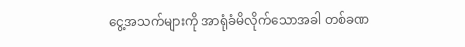ငွေ့အသက်များကို အာရုံခံမိလိုက်သောအခါ တစ်ခဏ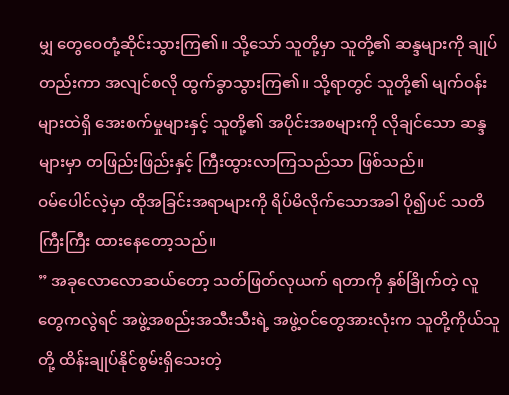မျှ တွေဝေတုံ့ဆိုင်းသွားကြ၏။ သို့သော် သူတို့မှာ သူတို့၏ ဆန္ဒများကို ချုပ်တည်းကာ အလျင်စလို ထွက်ခွာသွားကြ၏။ သို့ရာတွင် သူတို့၏ မျက်ဝန်းများထဲရှိ အေးစက်မှုများနှင့် သူတို့၏ အပိုင်းအစများကို လိုချင်သော ဆန္ဒများမှာ တဖြည်းဖြည်းနှင့် ကြီးထွားလာကြသည်သာ ဖြစ်သည်။
ဝမ်ပေါင်လဲ့မှာ ထိုအခြင်းအရာများကို ရိပ်မိလိုက်သောအခါ ပို၍ပင် သတိကြီးကြီး ထားနေတော့သည်။
” အခုလောလောဆယ်တော့ သတ်ဖြတ်လုယက် ရတာကို နှစ်ခြိုက်တဲ့ လူတွေကလွဲရင် အဖွဲ့အစည်းအသီးသီးရဲ့ အဖွဲ့ဝင်တွေအားလုံးက သူတို့ကိုယ်သူတို့ ထိန်းချုပ်နိုင်စွမ်းရှိသေးတဲ့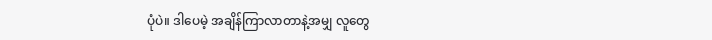ပုံပဲ။ ဒါပေမဲ့ အချိန်ကြာလာတာနဲ့အမျှ လူတွေ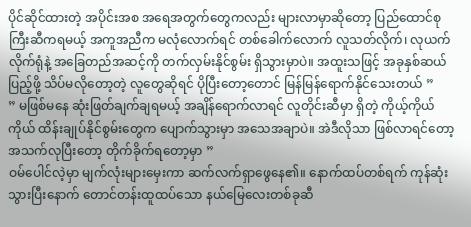ပိုင်ဆိုင်ထားတဲ့ အပိုင်းအစ အရေအတွက်တွေကလည်း များလာမှာဆိုတော့ ပြည်ထောင်စုကြီးဆီကရမယ့် အကူအညီက မလုံလောက်ရင် တစ်ခေါက်လောက် လူသတ်လိုက်၊ လုယက်လိုက်ရုံနဲ့ အခြေတည်အဆင့်ကို တက်လှမ်းနိုင်စွမ်း ရှိသွားမှာပဲ။ အထူးသဖြင့် အခုနှစ်ဆယ်ပြည့်ဖို့ သိပ်မလိုတော့တဲ့ လူတွေဆိုရင် ပိုပြီးတော့တောင် မြန်မြန်ရောက်နိုင်သေးတယ် ”
” မဖြစ်မနေ ဆုံးဖြတ်ချက်ချရမယ့် အချိန်ရောက်လာရင် လူတိုင်းဆီမှာ ရှိတဲ့ ကိုယ့်ကိုယ်ကိုယ် ထိန်းချုပ်နိုင်စွမ်းတွေက ပျောက်သွားမှာ အသေအချာပဲ။ အဲဒီလိုသာ ဖြစ်လာရင်တော့ အသက်လုပြီးတော့ တိုက်ခိုက်ရတော့မှာ ”
ဝမ်ပေါင်လဲ့မှာ မျက်လုံးများမှေးကာ ဆက်လက်ရှာဖွေနေ၏။ နောက်ထပ်တစ်ရက် ကုန်ဆုံးသွားပြီးနောက် တောင်တန်းထူထပ်သော နယ်မြေလေးတစ်ခုဆီ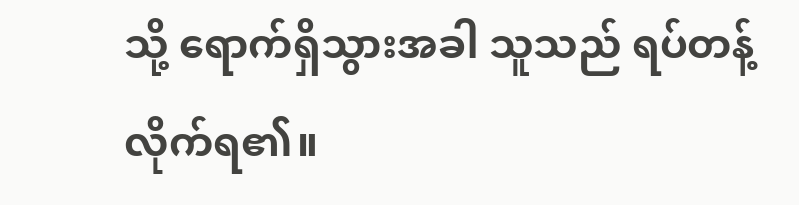သို့ ရောက်ရှိသွားအခါ သူသည် ရပ်တန့်လိုက်ရ၏။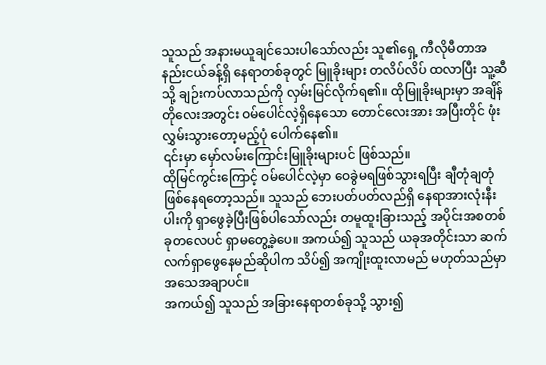သူသည် အနားမယူချင်သေးပါသော်လည်း သူ၏ရှေ့ ကီလိုမီတာအနည်းငယ်ခန့်ရှိ နေရာတစ်ခုတွင် မြူခိုးများ တလိပ်လိပ် ထလာပြီး သူ့ဆီသို့ ချဉ်းကပ်လာသည်ကို လှမ်းမြင်လိုက်ရ၏။ ထိုမြူခိုးများမှာ အချိန်တိုလေးအတွင်း ဝမ်ပေါင်လဲ့ရှိနေသော တောင်လေးအား အပြီးတိုင် ဖုံးလွှမ်းသွားတော့မည့်ပုံ ပေါက်နေ၏။
၎င်းမှာ မှော်လမ်းကြောင်းမြူခိုးများပင် ဖြစ်သည်။
ထိုမြင်ကွင်းကြောင့် ဝမ်ပေါင်လဲ့မှာ ဝေခွဲမရဖြစ်သွားရပြီး ချီတုံချတုံ ဖြစ်နေရတော့သည်။ သူသည် ဘေးပတ်ပတ်လည်ရှိ နေရာအားလုံးနီးပါးကို ရှာဖွေခဲ့ပြီးဖြစ်ပါသော်လည်း တမူထူးခြားသည့် အပိုင်းအစတစ်ခုတလေပင် ရှာမတွေ့ခဲ့ပေ။ အကယ်၍ သူသည် ယခုအတိုင်းသာ ဆက်လက်ရှာဖွေနေမည်ဆိုပါက သိပ်၍ အကျိုးထူးလာမည် မဟုတ်သည်မှာ အသေအချာပင်။
အကယ်၍ သူသည် အခြားနေရာတစ်ခုသို့ သွား၍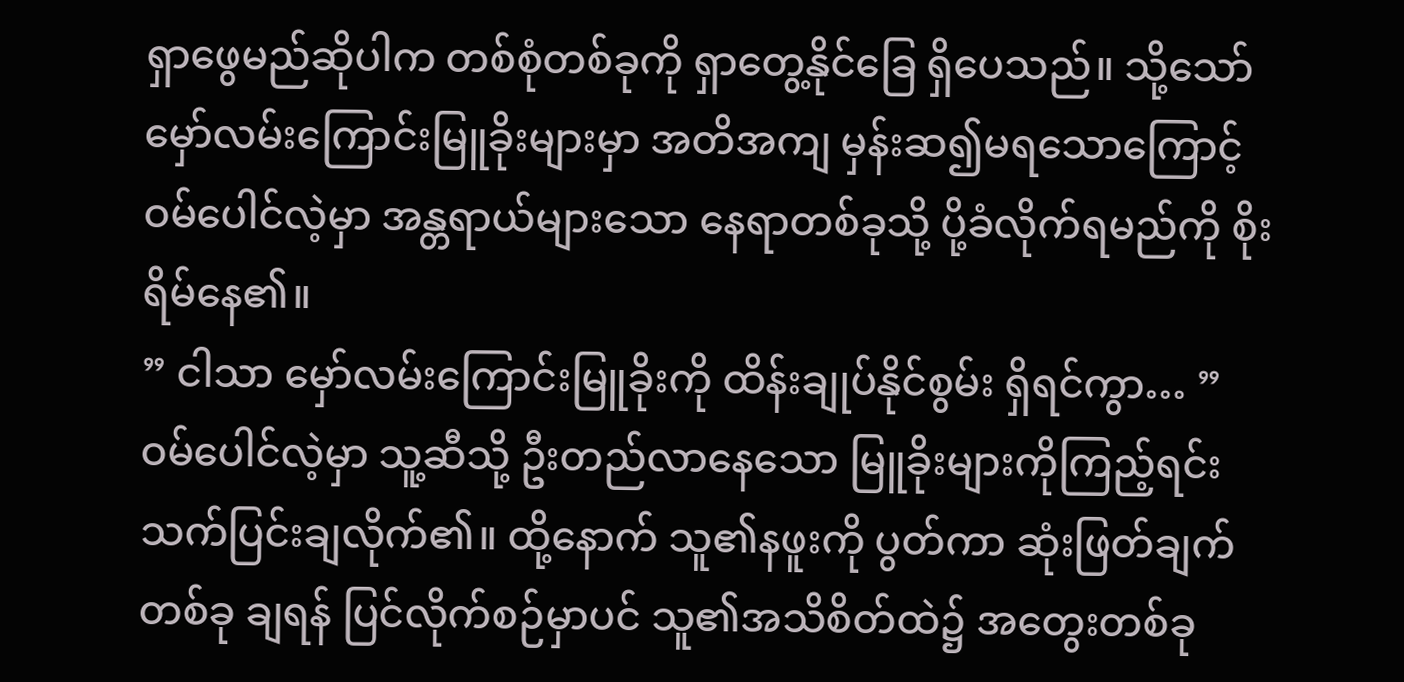ရှာဖွေမည်ဆိုပါက တစ်စုံတစ်ခုကို ရှာတွေ့နိုင်ခြေ ရှိပေသည်။ သို့သော် မှော်လမ်းကြောင်းမြူခိုးများမှာ အတိအကျ မှန်းဆ၍မရသောကြောင့် ဝမ်ပေါင်လဲ့မှာ အန္တရာယ်များသော နေရာတစ်ခုသို့ ပို့ခံလိုက်ရမည်ကို စိုးရိမ်နေ၏။
” ငါသာ မှော်လမ်းကြောင်းမြူခိုးကို ထိန်းချုပ်နိုင်စွမ်း ရှိရင်ကွာ… ”
ဝမ်ပေါင်လဲ့မှာ သူ့ဆီသို့ ဦးတည်လာနေသော မြူခိုးများကိုကြည့်ရင်း သက်ပြင်းချလိုက်၏။ ထို့နောက် သူ၏နဖူးကို ပွတ်ကာ ဆုံးဖြတ်ချက်တစ်ခု ချရန် ပြင်လိုက်စဉ်မှာပင် သူ၏အသိစိတ်ထဲ၌ အတွေးတစ်ခု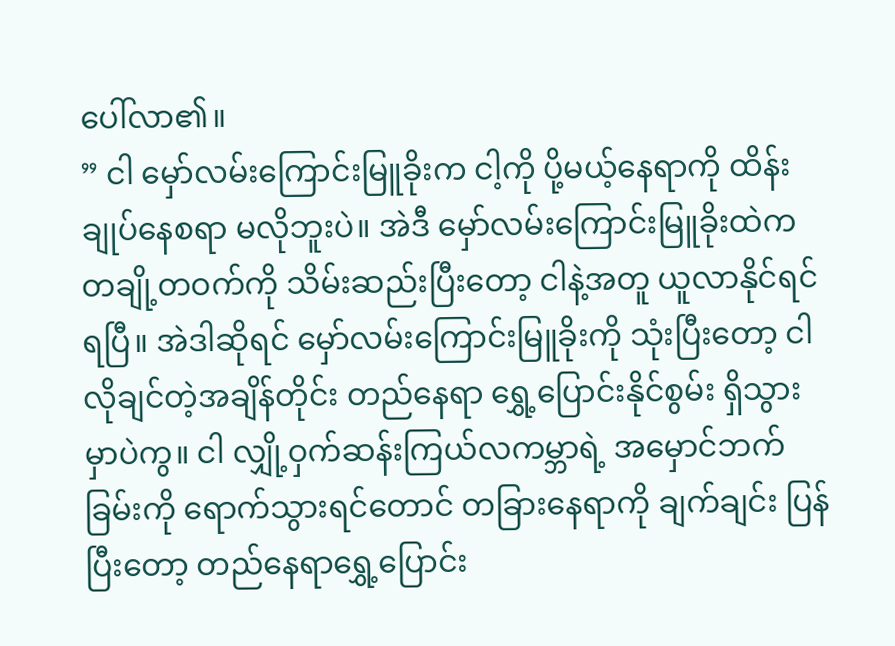ပေါ်လာ၏။
” ငါ မှော်လမ်းကြောင်းမြူခိုးက ငါ့ကို ပို့မယ့်နေရာကို ထိန်းချုပ်နေစရာ မလိုဘူးပဲ။ အဲဒီ မှော်လမ်းကြောင်းမြူခိုးထဲက တချို့တဝက်ကို သိမ်းဆည်းပြီးတော့ ငါနဲ့အတူ ယူလာနိုင်ရင် ရပြီ။ အဲဒါဆိုရင် မှော်လမ်းကြောင်းမြူခိုးကို သုံးပြီးတော့ ငါ လိုချင်တဲ့အချိန်တိုင်း တည်နေရာ ရွှေ့ပြောင်းနိုင်စွမ်း ရှိသွားမှာပဲကွ။ ငါ လျှို့ဝှက်ဆန်းကြယ်လကမ္ဘာရဲ့ အမှောင်ဘက်ခြမ်းကို ရောက်သွားရင်တောင် တခြားနေရာကို ချက်ချင်း ပြန်ပြီးတော့ တည်နေရာရွှေ့ပြောင်း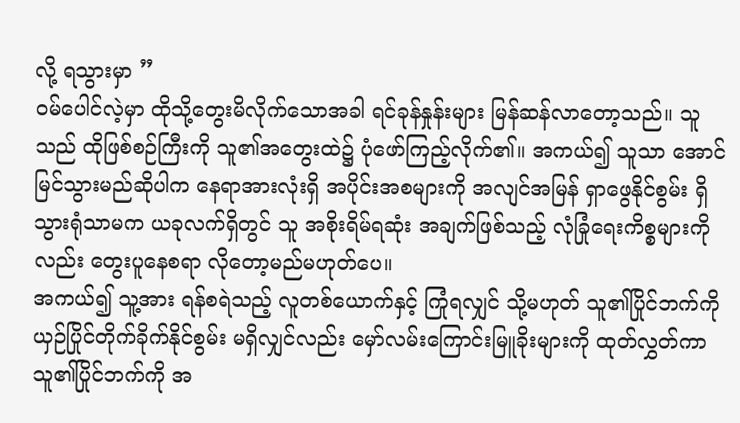လို့ ရသွားမှာ ”
ဝမ်ပေါင်လဲ့မှာ ထိုသို့တွေးမိလိုက်သောအခါ ရင်ခုန်နှုန်းများ မြန်ဆန်လာတော့သည်။ သူသည် ထိုဖြစ်စဉ်ကြီးကို သူ၏အတွေးထဲ၌ ပုံဖော်ကြည့်လိုက်၏။ အကယ်၍ သူသာ အောင်မြင်သွားမည်ဆိုပါက နေရာအားလုံးရှိ အပိုင်းအစများကို အလျင်အမြန် ရှာဖွေနိုင်စွမ်း ရှိသွားရုံသာမက ယခုလက်ရှိတွင် သူ အစိုးရိမ်ရဆုံး အချက်ဖြစ်သည့် လုံခြုံရေးကိစ္စများကိုလည်း တွေးပူနေစရာ လိုတော့မည်မဟုတ်ပေ။
အကယ်၍ သူ့အား ရန်စရဲသည့် လူတစ်ယောက်နှင့် ကြုံရလျှင် သို့မဟုတ် သူ၏ပြိုင်ဘက်ကို ယှဉ်ပြိုင်တိုက်ခိုက်နိုင်စွမ်း မရှိလျှင်လည်း မှော်လမ်းကြောင်းမြူခိုးများကို ထုတ်လွှတ်ကာ သူ၏ပြိုင်ဘက်ကို အ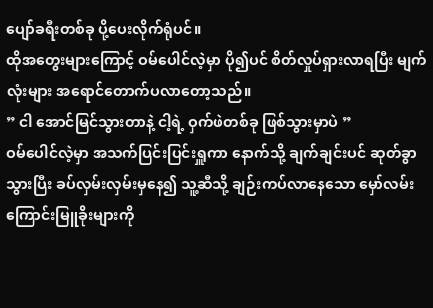ပျော်ခရီးတစ်ခု ပို့ပေးလိုက်ရုံပင်။
ထိုအတွေးများကြောင့် ဝမ်ပေါင်လဲ့မှာ ပို၍ပင် စိတ်လှုပ်ရှားလာရပြီး မျက်လုံးများ အရောင်တောက်ပလာတော့သည်။
” ငါ အောင်မြင်သွားတာနဲ့ ငါ့ရဲ့ ဝှက်ဖဲတစ်ခု ဖြစ်သွားမှာပဲ ”
ဝမ်ပေါင်လဲ့မှာ အသက်ပြင်းပြင်းရှူကာ နောက်သို့ ချက်ချင်းပင် ဆုတ်ခွာသွားပြီး ခပ်လှမ်းလှမ်းမှနေ၍ သူ့ဆီသို့ ချဉ်းကပ်လာနေသော မှော်လမ်းကြောင်းမြူခိုးများကို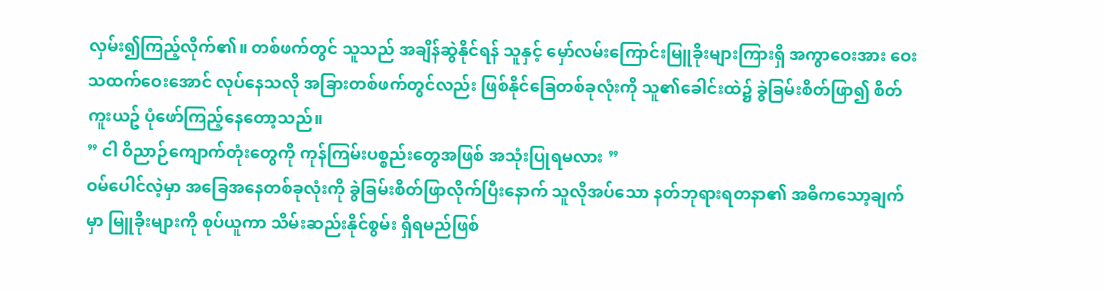လှမ်း၍ကြည့်လိုက်၏။ တစ်ဖက်တွင် သူသည် အချိန်ဆွဲနိုင်ရန် သူနှင့် မှော်လမ်းကြောင်းမြူခိုးများကြားရှိ အကွာဝေးအား ဝေးသထက်ဝေးအောင် လုပ်နေသလို အခြားတစ်ဖက်တွင်လည်း ဖြစ်နိုင်ခြေတစ်ခုလုံးကို သူ၏ခေါင်းထဲ၌ ခွဲခြမ်းစိတ်ဖြာ၍ စိတ်ကူးယဥ် ပုံဖော်ကြည့်နေတော့သည်။
” ငါ ဝိညာဉ်ကျောက်တုံးတွေကို ကုန်ကြမ်းပစ္စည်းတွေအဖြစ် အသုံးပြုရမလား ”
ဝမ်ပေါင်လဲ့မှာ အခြေအနေတစ်ခုလုံးကို ခွဲခြမ်းစိတ်ဖြာလိုက်ပြီးနောက် သူလိုအပ်သော နတ်ဘုရားရတနာ၏ အဓိကသော့ချက်မှာ မြူခိုးများကို စုပ်ယူကာ သိမ်းဆည်းနိုင်စွမ်း ရှိရမည်ဖြစ်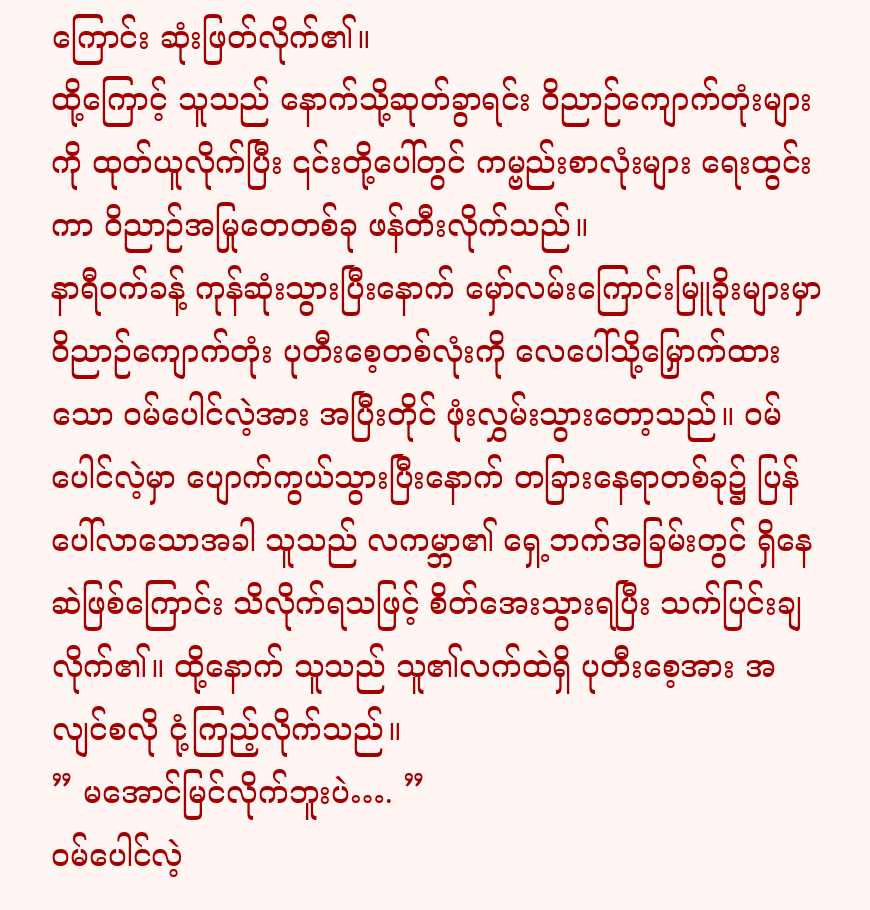ကြောင်း ဆုံးဖြတ်လိုက်၏။
ထို့ကြောင့် သူသည် နောက်သို့ဆုတ်ခွာရင်း ဝိညာဉ်ကျောက်တုံးများကို ထုတ်ယူလိုက်ပြီး ၎င်းတို့ပေါ်တွင် ကမ္ဗည်းစာလုံးများ ရေးထွင်းကာ ဝိညာဉ်အမြုတေတစ်ခု ဖန်တီးလိုက်သည်။
နာရီဝက်ခန့် ကုန်ဆုံးသွားပြီးနောက် မှော်လမ်းကြောင်းမြူခိုးများမှာ ဝိညာဉ်ကျောက်တုံး ပုတီးစေ့တစ်လုံးကို လေပေါ်သို့မြှောက်ထားသော ဝမ်ပေါင်လဲ့အား အပြီးတိုင် ဖုံးလွှမ်းသွားတော့သည်။ ဝမ်ပေါင်လဲ့မှာ ပျောက်ကွယ်သွားပြီးနောက် တခြားနေရာတစ်ခု၌ ပြန်ပေါ်လာသောအခါ သူသည် လကမ္ဘာ၏ ရှေ့ဘက်အခြမ်းတွင် ရှိနေဆဲဖြစ်ကြောင်း သိလိုက်ရသဖြင့် စိတ်အေးသွားရပြီး သက်ပြင်းချလိုက်၏။ ထို့နောက် သူသည် သူ၏လက်ထဲရှိ ပုတီးစေ့အား အလျင်စလို ငုံ့ကြည့်လိုက်သည်။
” မအောင်မြင်လိုက်ဘူးပဲ…. ”
ဝမ်ပေါင်လဲ့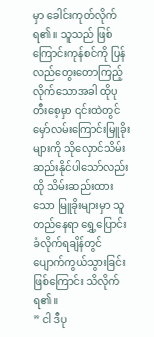မှာ ခေါင်းကုတ်လိုက်ရ၏။ သူသည် ဖြစ်ကြောင်းကုန်စင်ကို ပြန်လည်တွေးတောကြည့်လိုက်သောအခါ ထိုပုတီးစေ့မှာ ၎င်းထဲတွင် မှော်လမ်းကြောင်းမြူခိုးများကို သိုလှောင်သိမ်းဆည်းနိုင်ပါသော်လည်း ထို သိမ်းဆည်းထားသော မြူခိုးများမှာ သူ တည်နေရာ ရွှေ့ပြောင်းခံလိုက်ရချိန်တွင် ပျောက်ကွယ်သွားခြင်းဖြစ်ကြောင်း သိလိုက်ရ၏။
” ငါ ဒီပု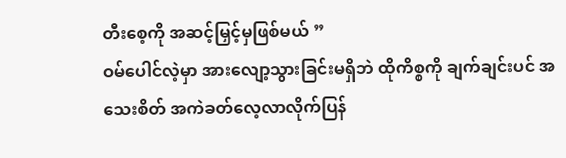တီးစေ့ကို အဆင့်မြှင့်မှဖြစ်မယ် ”
ဝမ်ပေါင်လဲ့မှာ အားလျော့သွားခြင်းမရှိဘဲ ထိုကိစ္စကို ချက်ချင်းပင် အသေးစိတ် အကဲခတ်လေ့လာလိုက်ပြန်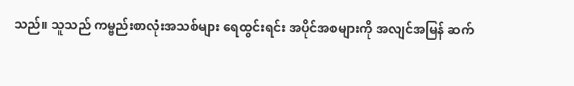သည်။ သူသည် ကမ္ဗည်းစာလုံးအသစ်များ ရေထွင်းရင်း အပိုင်အစများကို အလျင်အမြန် ဆက်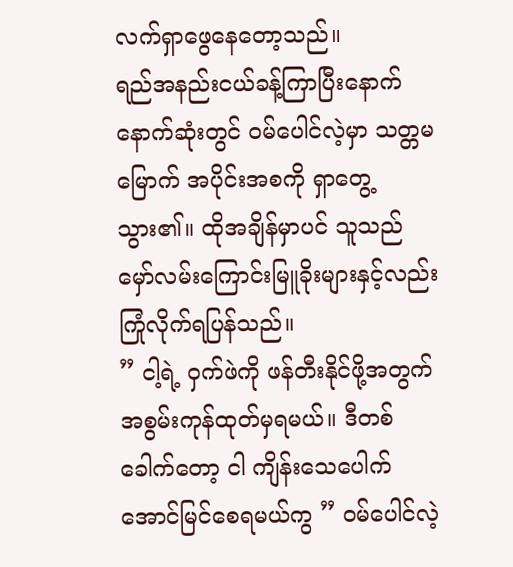လက်ရှာဖွေနေတော့သည်။
ရည်အနည်းငယ်ခန့်ကြာပြီးနောက် နောက်ဆုံးတွင် ဝမ်ပေါင်လဲ့မှာ သတ္တမမြောက် အပိုင်းအစကို ရှာတွေ့သွား၏။ ထိုအချိန်မှာပင် သူသည် မှော်လမ်းကြောင်းမြူခိုးများနှင့်လည်း ကြုံလိုက်ရပြန်သည်။
” ငါ့ရဲ့ ဝှက်ဖဲကို ဖန်တီးနိုင်ဖို့အတွက် အစွမ်းကုန်ထုတ်မှရမယ်။ ဒီတစ်ခေါက်တော့ ငါ ကျိန်းသေပေါက် အောင်မြင်စေရမယ်ကွ ” ဝမ်ပေါင်လဲ့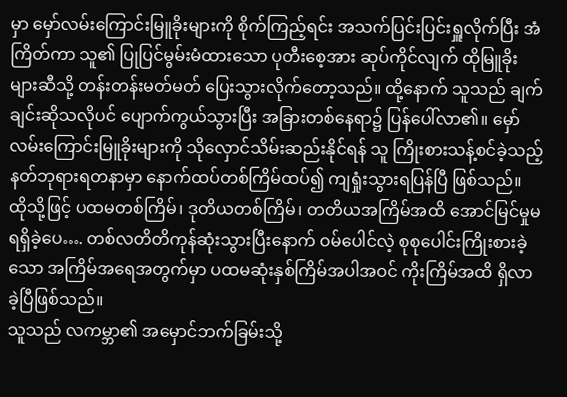မှာ မှော်လမ်းကြောင်းမြူခိုးများကို စိုက်ကြည့်ရင်း အသက်ပြင်းပြင်းရှူလိုက်ပြီး အံကြိတ်ကာ သူ၏ ပြုပြင်မွမ်းမံထားသော ပုတီးစေ့အား ဆုပ်ကိုင်လျက် ထိုမြူခိုးများဆီသို့ တန်းတန်းမတ်မတ် ပြေးသွားလိုက်တော့သည်။ ထို့နောက် သူသည် ချက်ချင်းဆိုသလိုပင် ပျောက်ကွယ်သွားပြီး အခြားတစ်နေရာ၌ ပြန်ပေါ်လာ၏။ မှော်လမ်းကြောင်းမြူခိုးများကို သိုလှောင်သိမ်းဆည်းနိုင်ရန် သူ ကြိုးစားသန့်စင်ခဲ့သည့် နတ်ဘုရားရတနာမှာ နောက်ထပ်တစ်ကြိမ်ထပ်၍ ကျရှုံးသွားရပြန်ပြီ ဖြစ်သည်။
ထိုသို့ဖြင့် ပထမတစ်ကြိမ်၊ ဒုတိယတစ်ကြိမ်၊ တတိယအကြိမ်အထိ အောင်မြင်မှုမရရှိခဲ့ပေ…. တစ်လတိတိကုန်ဆုံးသွားပြီးနောက် ဝမ်ပေါင်လဲ့ စုစုပေါင်းကြိုးစားခဲ့သော အကြိမ်အရေအတွက်မှာ ပထမဆုံးနှစ်ကြိမ်အပါအဝင် ကိုးကြိမ်အထိ ရှိလာခဲ့ပြီဖြစ်သည်။
သူသည် လကမ္ဘာ၏ အမှောင်ဘက်ခြမ်းသို့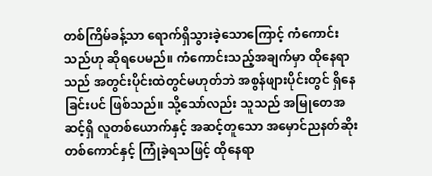တစ်ကြိမ်ခန့်သာ ရောက်ရှိသွားခဲ့သောကြောင့် ကံကောင်းသည်ဟု ဆိုရပေမည်။ ကံကောင်းသည့်အချက်မှာ ထိုနေရာသည် အတွင်းပိုင်းထဲတွင်မဟုတ်ဘဲ အစွန်ဖျားပိုင်းတွင် ရှိနေခြင်းပင် ဖြစ်သည်။ သို့သော်လည်း သူသည် အမြုတေအဆင့်ရှိ လူတစ်ယောက်နှင့် အဆင့်တူသော အမှောင်ညနတ်ဆိုးတစ်ကောင်နှင့် ကြုံခဲ့ရသဖြင့် ထိုနေရာ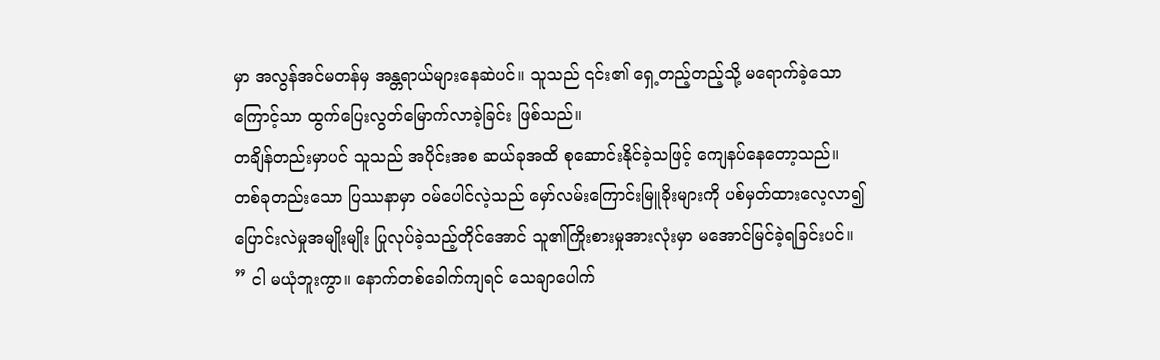မှာ အလွန်အင်မတန်မှ အန္တရာယ်များနေဆဲပင်။ သူသည် ၎င်း၏ ရှေ့တည့်တည့်သို့ မရောက်ခဲ့သောကြောင့်သာ ထွက်ပြေးလွတ်မြောက်လာခဲ့ခြင်း ဖြစ်သည်။
တချိန်တည်းမှာပင် သူသည် အပိုင်းအစ ဆယ်ခုအထိ စုဆောင်းနိုင်ခဲ့သဖြင့် ကျေနပ်နေတော့သည်။ တစ်ခုတည်းသော ပြဿနာမှာ ဝမ်ပေါင်လဲ့သည် မှော်လမ်းကြောင်းမြူခိုးများကို ပစ်မှတ်ထားလေ့လာ၍ ပြောင်းလဲမှုအမျိုးမျိုး ပြုလုပ်ခဲ့သည့်တိုင်အောင် သူ၏ကြိုးစားမှုအားလုံးမှာ မအောင်မြင်ခဲ့ရခြင်းပင်။
” ငါ မယုံဘူးကွာ။ နောက်တစ်ခေါက်ကျရင် သေချာပေါက်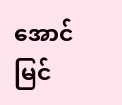အောင်မြင်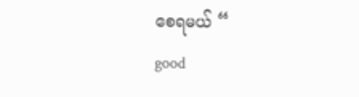စေရမယ် “
good